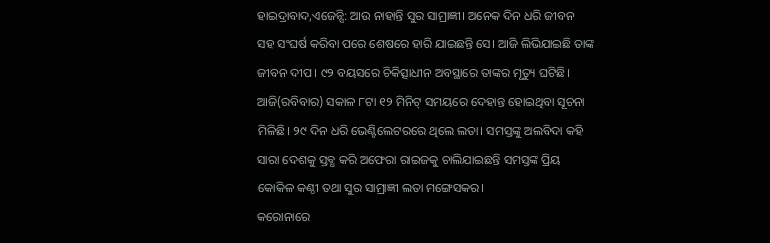ହାଇଦ୍ରାବାଦ,ଏଜେନ୍ସି: ଆଉ ନାହାନ୍ତି ସୁର ସାମ୍ରାଜ୍ଞୀ। ଅନେକ ଦିନ ଧରି ଜୀବନ ସହ ସଂଘର୍ଷ କରିବା ପରେ ଶେଷରେ ହାରି ଯାଇଛନ୍ତି ସେ। ଆଜି ଲିଭିଯାଇଛି ତାଙ୍କ ଜୀବନ ଦୀପ। ୯୨ ବୟସରେ ଚିକିତ୍ସାଧୀନ ଅବସ୍ଥାରେ ତାଙ୍କର ମୃତ୍ୟୁ ଘଟିଛି। ଆଜି(ରବିବାର) ସକାଳ ୮ଟା ୧୨ ମିନିଟ୍ ସମୟରେ ଦେହାନ୍ତ ହୋଇଥିବା ସୂଚନା ମିଳିଛି। ୨୯ ଦିନ ଧରି ଭେଣ୍ଟିଲେଟରରେ ଥିଲେ ଲତା। ସମସ୍ତଙ୍କୁ ଅଲବିଦା କହି ସାରା ଦେଶକୁ ସ୍ତବ୍ଧ କରି ଅଫେରା ରାଇଜକୁ ଚାଲିଯାଇଛନ୍ତି ସମସ୍ତଙ୍କ ପ୍ରିୟ କୋକିଳ କଣ୍ଠୀ ତଥା ସୁର ସାମ୍ରାଜ୍ଞୀ ଲତା ମଙ୍ଗେସକର।
କରୋନାରେ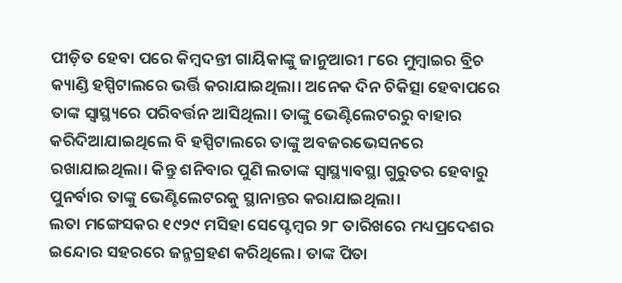ପୀଡ଼ିତ ହେବା ପରେ କିମ୍ବଦନ୍ତୀ ଗାୟିକାଙ୍କୁ ଜାନୁଆରୀ ୮ରେ ମୁମ୍ବାଇର ବ୍ରିଚ କ୍ୟାଣ୍ଡି ହସ୍ପିଟାଲରେ ଭର୍ତ୍ତି କରାଯାଇଥିଲା। ଅନେକ ଦିନ ଚିକିତ୍ସା ହେବାପରେ ତାଙ୍କ ସ୍ବାସ୍ଥ୍ୟରେ ପରିବର୍ତ୍ତନ ଆସିଥିଲା। ତାଙ୍କୁ ଭେଣ୍ଟିଲେଟରରୁ ବାହାର କରିଦିଆଯାଇଥିଲେ ବି ହସ୍ପିଟାଲରେ ତାଙ୍କୁ ଅବଜରଭେସନରେ ରଖାଯାଇଥିଲା। କିନ୍ତୁ ଶନିବାର ପୁଣି ଲତାଙ୍କ ସ୍ବାସ୍ଥ୍ୟାବସ୍ଥା ଗୁରୁତର ହେବାରୁ ପୁନର୍ବାର ତାଙ୍କୁ ଭେଣ୍ଟିଲେଟରକୁ ସ୍ଥାନାନ୍ତର କରାଯାଇଥିଲା।
ଲତା ମଙ୍ଗେସକର ୧୯୨୯ ମସିହା ସେପ୍ଟେମ୍ବର ୨୮ ତାରିଖରେ ମଧ୍ୟପ୍ରଦେଶର ଇନ୍ଦୋର ସହରରେ ଜନ୍ମଗ୍ରହଣ କରିଥିଲେ। ତାଙ୍କ ପିତା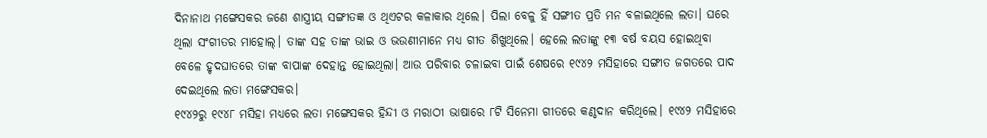ଦିନାନାଥ ମଙ୍ଗେସକର ଜଣେ ଶାସ୍ତ୍ରୀୟ ସଙ୍ଗୀତଜ୍ଞ ଓ ଥିଏଟର କଳାକାର ଥିଲେ। ପିଲା ବେଳୁ ହିଁ ସଙ୍ଗୀତ ପ୍ରତି ମନ ବଳାଇଥିଲେ ଲତା। ଘରେ ଥିଲା ସଂଗୀତର ମାହୋଲ୍। ତାଙ୍କ ସହ ତାଙ୍କ ଭାଇ ଓ ଭଉଣୀମାନେ ମଧ୍ୟ ଗୀତ ଶିଖୁଥିଲେ। ହେଲେ ଲତାଙ୍କୁ ୧୩ ବର୍ଷ ବୟସ ହୋଇଥିବା ବେଳେ ହୃଦଘାତରେ ତାଙ୍କ ବାପାଙ୍କ ଦେହାନ୍ତ ହୋଇଥିଲା। ଆଉ ପରିବାର ଚଳାଇବା ପାଇଁ ଶେଷରେ ୧୯୪୨ ମସିହାରେ ସଙ୍ଗୀତ ଜଗତରେ ପାଦ ଦେଇଥିଲେ ଲତା ମଙ୍ଗେସକର।
୧୯୪୨ରୁ ୧୯୪୮ ମସିହା ମଧ୍ୟରେ ଲତା ମଙ୍ଗେସକର ହିନ୍ଦୀ ଓ ମରାଠୀ ଭାଷାରେ ୮ଟି ସିନେମା ଗୀତରେ କଣ୍ଠଦାନ କରିଥିଲେ। ୧୯୪୨ ମସିହାରେ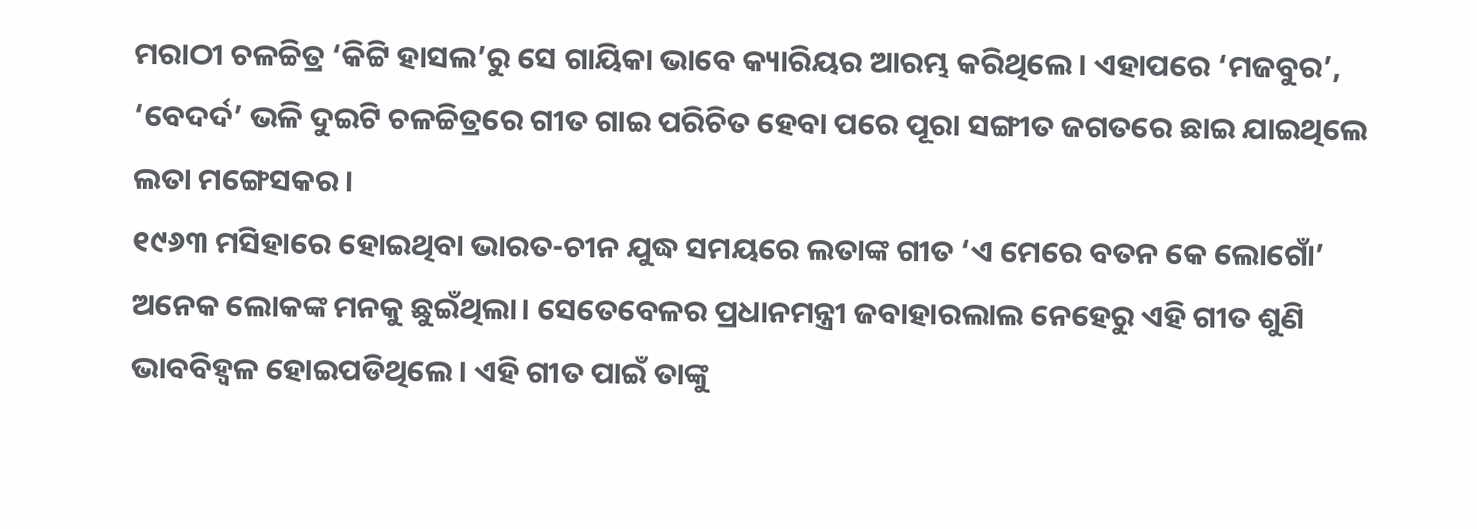ମରାଠୀ ଚଳଚ୍ଚିତ୍ର ‘କିଟ୍ଟି ହାସଲ’ରୁ ସେ ଗାୟିକା ଭାବେ କ୍ୟାରିୟର ଆରମ୍ଭ କରିଥିଲେ। ଏହାପରେ ‘ମଜବୁର’, ‘ବେଦର୍ଦ’ ଭଳି ଦୁଇଟି ଚଳଚ୍ଚିତ୍ରରେ ଗୀତ ଗାଇ ପରିଚିତ ହେବା ପରେ ପୂରା ସଙ୍ଗୀତ ଜଗତରେ ଛାଇ ଯାଇଥିଲେ ଲତା ମଙ୍ଗେସକର।
୧୯୬୩ ମସିହାରେ ହୋଇଥିବା ଭାରତ-ଚୀନ ଯୁଦ୍ଧ ସମୟରେ ଲତାଙ୍କ ଗୀତ ‘ଏ ମେରେ ବତନ କେ ଲୋଗୋଁ’ ଅନେକ ଲୋକଙ୍କ ମନକୁ ଛୁଇଁଥିଲା। ସେତେବେଳର ପ୍ରଧାନମନ୍ତ୍ରୀ ଜବାହାରଲାଲ ନେହେରୁ ଏହି ଗୀତ ଶୁଣି ଭାବବିହ୍ୱଳ ହୋଇପଡିଥିଲେ। ଏହି ଗୀତ ପାଇଁ ତାଙ୍କୁ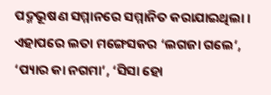ପଦ୍ମଭୂଷଣ ସମ୍ମାନରେ ସମ୍ମାନିତ କରାଯାଇଥିଲା। ଏହାପରେ ଲତା ମଙ୍ଗେସକର ‘ଲଗଜା ଗଲେ’, ‘ପ୍ୟାର କା ନଗମା’, ‘ସିସା ହୋ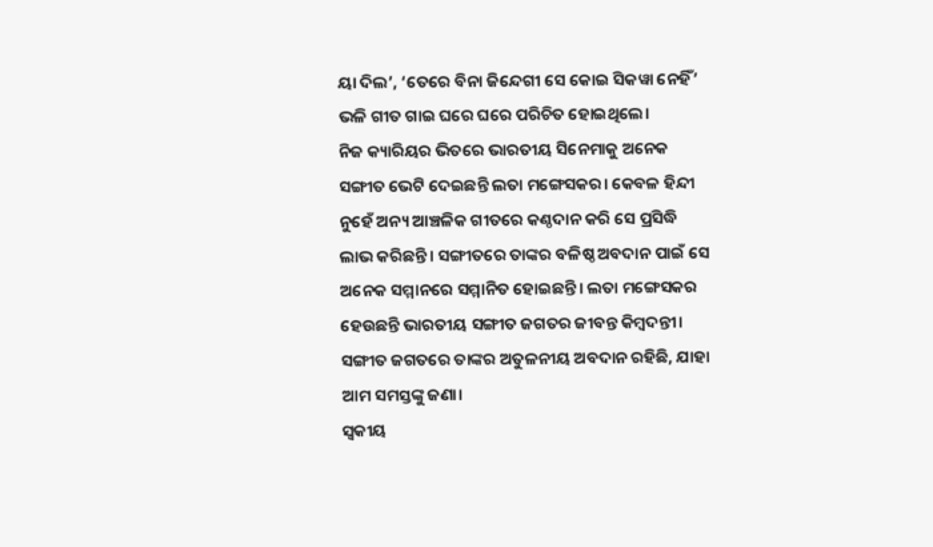ୟା ଦିଲ’, ‘ତେରେ ବିନା ଜିନ୍ଦେଗୀ ସେ କୋଇ ସିକୱା ନେହିଁ’ ଭଳି ଗୀତ ଗାଇ ଘରେ ଘରେ ପରିଚିତ ହୋଇଥିଲେ।
ନିଜ କ୍ୟାରିୟର ଭିତରେ ଭାରତୀୟ ସିନେମାକୁ ଅନେକ ସଙ୍ଗୀତ ଭେଟି ଦେଇଛନ୍ତି ଲତା ମଙ୍ଗେସକର। କେବଳ ହିନ୍ଦୀ ନୁହେଁ ଅନ୍ୟ ଆଞ୍ଚଳିକ ଗୀତରେ କଣ୍ଠଦାନ କରି ସେ ପ୍ରସିଦ୍ଧି ଲାଭ କରିଛନ୍ତି। ସଙ୍ଗୀତରେ ତାଙ୍କର ବଳିଷ୍ଠ ଅବଦାନ ପାଇଁ ସେ ଅନେକ ସମ୍ମାନରେ ସମ୍ମାନିତ ହୋଇଛନ୍ତି। ଲତା ମଙ୍ଗେସକର ହେଉଛନ୍ତି ଭାରତୀୟ ସଙ୍ଗୀତ ଜଗତର ଜୀବନ୍ତ କିମ୍ବଦନ୍ତୀ। ସଙ୍ଗୀତ ଜଗତରେ ତାଙ୍କର ଅତୁଳନୀୟ ଅବଦାନ ରହିଛି, ଯାହା ଆମ ସମସ୍ତଙ୍କୁ ଜଣା।
ସ୍ବକୀୟ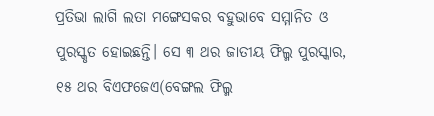ପ୍ରତିଭା ଲାଗି ଲତା ମଙ୍ଗେସକର ବହୁଭାବେ ସମ୍ମାନିତ ଓ ପୁରସ୍କୃତ ହୋଇଛନ୍ତି। ସେ ୩ ଥର ଜାତୀୟ ଫିଲ୍ମ ପୁରସ୍କାର, ୧୫ ଥର ବିଏଫଜେଏ(ବେଙ୍ଗଲ ଫିଲ୍ମ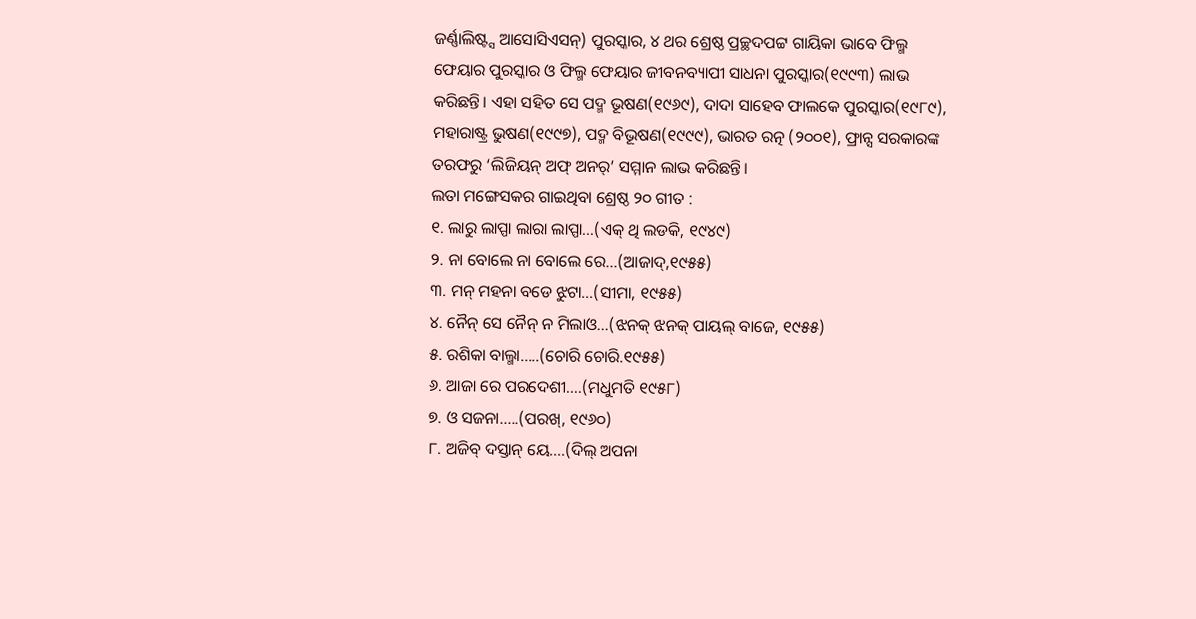ଜର୍ଣ୍ଣାଲିଷ୍ଟ୍ସ ଆସୋସିଏସନ୍) ପୁରସ୍କାର, ୪ ଥର ଶ୍ରେଷ୍ଠ ପ୍ରଚ୍ଛଦପଟ୍ଟ ଗାୟିକା ଭାବେ ଫିଲ୍ମ ଫେୟାର ପୁରସ୍କାର ଓ ଫିଲ୍ମ ଫେୟାର ଜୀବନବ୍ୟାପୀ ସାଧନା ପୁରସ୍କାର(୧୯୯୩) ଲାଭ କରିଛନ୍ତି। ଏହା ସହିତ ସେ ପଦ୍ମ ଭୂଷଣ(୧୯୬୯), ଦାଦା ସାହେବ ଫାଲକେ ପୁରସ୍କାର(୧୯୮୯), ମହାରାଷ୍ଟ୍ର ଭୁଷଣ(୧୯୯୭), ପଦ୍ମ ବିଭୂଷଣ(୧୯୯୯), ଭାରତ ରତ୍ନ (୨୦୦୧), ଫ୍ରାନ୍ସ ସରକାରଙ୍କ ତରଫରୁ ‘ଲିଜିୟନ୍ ଅଫ୍ ଅନର୍’ ସମ୍ମାନ ଲାଭ କରିଛନ୍ତି।
ଲତା ମଙ୍ଗେସକର ଗାଇଥିବା ଶ୍ରେଷ୍ଠ ୨୦ ଗୀତ :
୧. ଲାରୁ ଲାପ୍ପା ଲାରା ଲାପ୍ପା…(ଏକ୍ ଥି ଲଡକି, ୧୯୪୯)
୨. ନା ବୋଲେ ନା ବୋଲେ ରେ…(ଆଜାଦ୍,୧୯୫୫)
୩. ମନ୍ ମହନା ବଡେ ଝୁଟା…(ସୀମା, ୧୯୫୫)
୪. ନୈନ୍ ସେ ନୈନ୍ ନ ମିଲାଓ…(ଝନକ୍ ଝନକ୍ ପାୟଲ୍ ବାଜେ, ୧୯୫୫)
୫. ରଶିକା ବାଲ୍ମା…..(ଚୋରି ଚୋରି.୧୯୫୫)
୬. ଆଜା ରେ ପରଦେଶୀ….(ମଧୁମତି ୧୯୫୮)
୭. ଓ ସଜନା…..(ପରଖ୍, ୧୯୬୦)
୮. ଅଜିବ୍ ଦସ୍ତାନ୍ ୟେ….(ଦିଲ୍ ଅପନା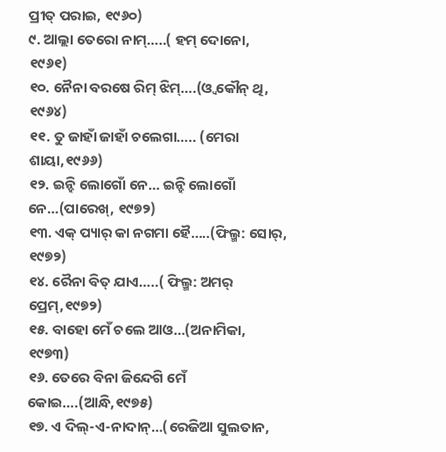ପ୍ରୀତ୍ ପରାଇ, ୧୯୬୦)
୯. ଆଲ୍ଲା ତେରୋ ନାମ୍…..( ହମ୍ ଦୋନୋ, ୧୯୬୧)
୧୦. ନୈନା ବରଷେ ରିମ୍ ଝିମ୍….(ଓ୍ଵ କୌନ୍ ଥି, ୧୯୬୪)
୧୧. ତୁ ଜାହାଁ ଜାହାଁ ଚଲେଗା….. (ମେରା ଶାୟା,୧୯୬୬)
୧୨. ଇନ୍ହି ଲୋଗୋଁ ନେ… ଇନ୍ହି ଲୋଗୋଁ ନେ…(ପାରେଖ୍, ୧୯୭୨)
୧୩. ଏକ୍ ପ୍ୟାର୍ କା ନଗମା ହୈ…..(ଫିଲ୍ମ: ସୋର୍, ୧୯୭୨)
୧୪. ରୈନା ବିତ୍ ଯାଏ…..( ଫିଲ୍ମ: ଅମର୍ ପ୍ରେମ୍,୧୯୭୨)
୧୫. ବାହୋ ମେଁ ଚଲେ ଆଓ…(ଅନାମିକା, ୧୯୭୩)
୧୬. ତେରେ ବିନା ଜିନ୍ଦେଗି ମେଁ କୋଇ….(ଆନ୍ଧି,୧୯୭୫)
୧୭. ଏ ଦିଲ୍-ଏ-ନାଦାନ୍…(ରେଜିଆ ସୁଲତାନ,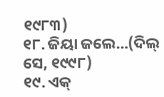୧୯୮୩)
୧୮. ଜିୟା ଜଲେ…(ଦିଲ୍ ସେ, ୧୯୯୮)
୧୯. ଏକ୍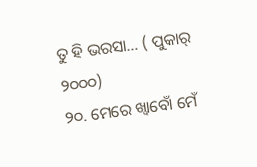ତୁ ହି ଭରସା… ( ପୁକାର୍ ୨୦୦୦)
୨୦. ମେରେ ଖ୍ଵାବୋଁ ମେଁ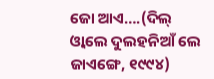ଜୋ ଆଏ….(ଦିଲ୍ ଓ୍ଵାଲେ ଦୁଲହନିଆଁ ଲେ ଜାଏଙ୍ଗେ, ୧୯୯୪)